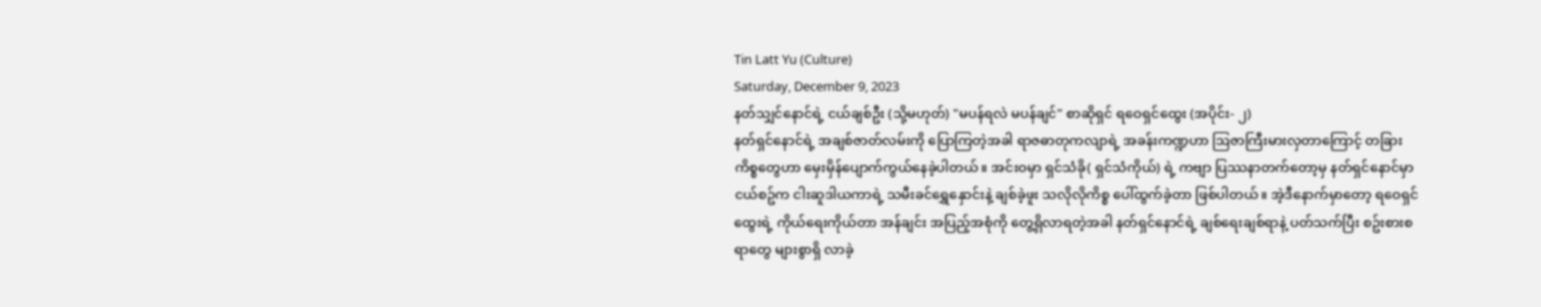Tin Latt Yu (Culture)
Saturday, December 9, 2023
နတ်သျှင်နောင်ရဲ့ ငယ်ချစ်ဦး (သို့မဟုတ်) "မပန်ရလဲ မပန်ချင်" စာဆိုရှင် ရဝေရှင်ထွေး (အပိုင်း- ၂)
နတ်ရှင်နောင်ရဲ့ အချစ်ဇာတ်လမ်းကို ပြောကြတဲ့အခါ ရာဇဓာတုကလျာရဲ့ အခန်းကဏ္ဍဟာ ဩဇာကြီးမားလှတာကြောင့် တခြားကိစ္စတွေဟာ မှေးမှိန်ပျောက်ကွယ်နေခဲ့ပါတယ်။ အင်းဝမှာ ရှင်သံခို( ရှင်သံကိုယ်) ရဲ့ ကဗျာ ပြဿနာတက်တော့မှ နတ်ရှင်နောင်မှာ ငယ်စဥ်က ငါးဆူဒါယကာရဲ့ သမီးခင်ရွှေနှောင်းနဲ့ ချစ်ခဲ့ဖူး သလိုလိုကိစ္စ ပေါ်ထွက်ခဲ့တာ ဖြစ်ပါတယ်။ အဲ့ဒီနောက်မှာတော့ ရဝေရှင်ထွေးရဲ့ ကိုယ်ရေးကိုယ်တာ အန်ချင်း အပြည့်အစုံကို တွေ့ရှိလာရတဲ့အခါ နတ်ရှင်နောင်ရဲ့ ချစ်ရေးချစ်ရာနဲ့ ပတ်သက်ပြီး စဥ်းစားစရာတွေ များစွာရှိ လာခဲ့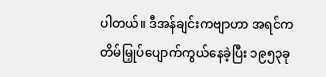ပါတယ်။ ဒီအန်ချင်းကဗျာဟာ အရင်ကတိမ်မြှုပ်ပျောက်ကွယ်နေခဲ့ပြီး ၁၉၅၃ခု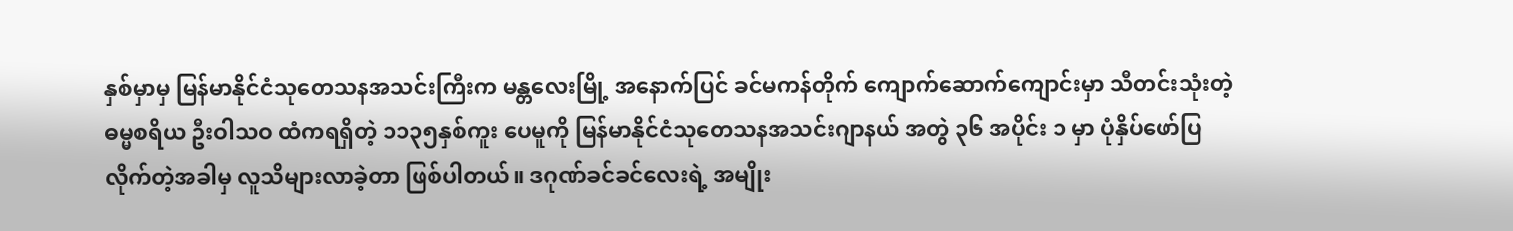နှစ်မှာမှ မြန်မာနိုင်ငံသုတေသနအသင်းကြီးက မန္တလေးမြို့ အနောက်ပြင် ခင်မကန်တိုက် ကျောက်ဆောက်ကျောင်းမှာ သီတင်းသုံးတဲ့ ဓမ္မစရိယ ဦးဝါသဝ ထံကရရှိတဲ့ ၁၁၃၅နှစ်ကူး ပေမူကို မြန်မာနိုင်ငံသုတေသနအသင်းဂျာနယ် အတွဲ ၃၆ အပိုင်း ၁ မှာ ပုံနှိပ်ဖော်ပြ လိုက်တဲ့အခါမှ လူသိများလာခဲ့တာ ဖြစ်ပါတယ်။ ဒဂုဏ်ခင်ခင်လေးရဲ့ အမျိုး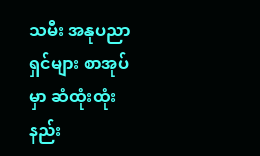သမီး အနုပညာရှင်များ စာအုပ်မှာ ဆံထုံးထုံးနည်း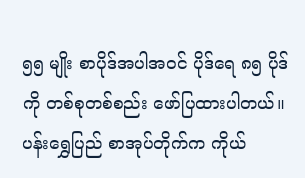၅၅ မျိုး စာပိုဒ်အပါအဝင် ပိုဒ်ရေ ၈၅ ပိုဒ်ကို တစ်စုတစ်စည်း ဖော်ပြထားပါတယ်။ ပန်းရွှေပြည် စာအုပ်တိုက်က ကိုယ်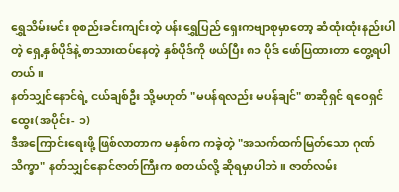ရွှေသိမ်းမင်း စုစည်းခင်းကျင်းတဲ့ ပန်းရွှေပြည် ရှေးကဗျာစုမှာတော့ ဆံထုံးထုံးနည်းပါတဲ့ ရှေ့နှစ်ပိုဒ်နဲ့ စာသားထပ်နေတဲ့ နှစ်ပိုဒ်ကို ဖယ်ပြီး ၈၁ ပိုဒ် ဖော်ပြထားတာ တွေ့ရပါတယ်။
နတ်သျှင်နောင်ရဲ့ ငယ်ချစ်ဦး သို့မဟုတ် "မပန်ရလည်း မပန်ချင်" စာဆိုရှင် ရဝေရှင်ထွေး(အပိုင်း- ၁)
ဒီအကြောင်းရေးဖို့ ဖြစ်လာတာက မနှစ်က ကခဲ့တဲ့ "အသက်ထက်မြတ်သော ဂုဏ်သိက္ခာ" နတ်သျှင်နောင်ဇာတ်ကြီးက စတယ်လို့ ဆိုရမှာပါဘဲ။ ဇာတ်လမ်း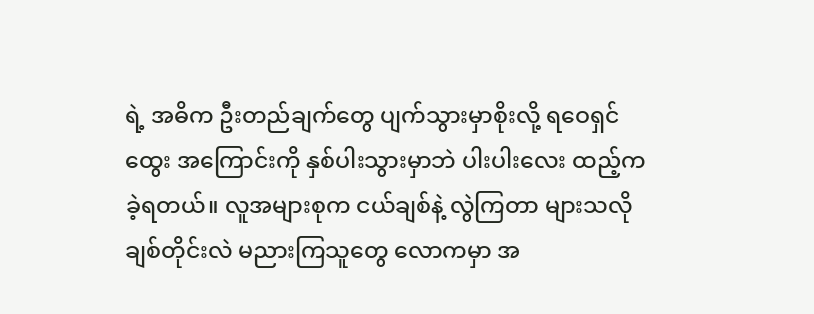ရဲ့ အဓိက ဦးတည်ချက်တွေ ပျက်သွားမှာစိုးလို့ ရဝေရှင်ထွေး အကြောင်းကို နှစ်ပါးသွားမှာဘဲ ပါးပါးလေး ထည့်ကခဲ့ရတယ်။ လူအများစုက ငယ်ချစ်နဲ့ လွဲကြတာ များသလို ချစ်တိုင်းလဲ မညားကြသူတွေ လောကမှာ အ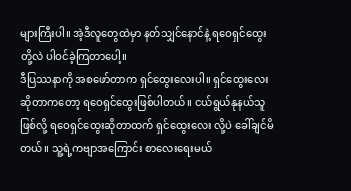များကြီးပါ။ အဲ့ဒီလူတွေထဲမှာ နတ်သျှင်နောင်နဲ့ ရဝေရှင်ထွေး တို့လဲ ပါဝင်ခဲ့ကြတာပေါ့။
ဒီပြဿနာကို အစဖော်တာက ရှင်ထွေးလေးပါ။ ရှင်ထွေးလေး ဆိုတာကတော့ ရဝေရှင်ထွေးဖြစ်ပါတယ်။ ငယ်ရွယ်နုနယ်သူဖြစ်လို့ ရဝေရှင်ထွေးဆိုတာထက် ရှင်ထွေးလေး လို့ပဲ ခေါ်ချင်မိတယ်။ သူ့ရဲ့ကဗျာအကြောင်း စာလေးရေးမယ်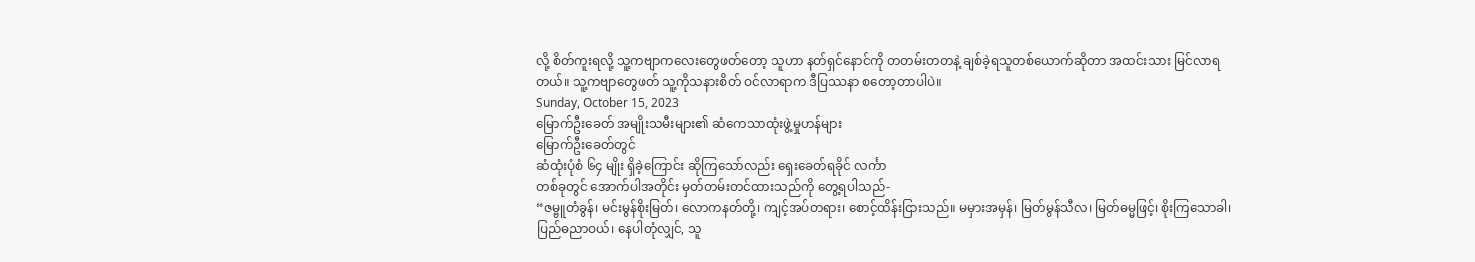လို့ စိတ်ကူးရလို့ သူ့ကဗျာကလေးတွေဖတ်တော့ သူဟာ နတ်ရှင်နောင်ကို တတမ်းတတနဲ့ ချစ်ခဲ့ရသူတစ်ယောက်ဆိုတာ အထင်းသား မြင်လာရတယ်။ သူ့ကဗျာတွေဖတ် သူ့ကိုသနားစိတ် ဝင်လာရာက ဒီပြဿနာ စတော့တာပါပဲ။
Sunday, October 15, 2023
မြောက်ဦးခေတ် အမျိုးသမီးများ၏ ဆံကေသာထုံးဖွဲ့မှုဟန်များ
မြောက်ဦးခေတ်တွင်
ဆံထုံးပုံစံ ၆၄ မျိုး ရှိခဲ့ကြောင်း ဆိုကြသော်လည်း ရှေးခေတ်ရခိုင် လင်္ကာ
တစ်ခုတွင် အောက်ပါအတိုင်း မှတ်တမ်းတင်ထားသည်ကို တွေ့ရပါသည်-
“ဇမ္ဗူတံခွန်၊ မင်းမွန်စိုးမြတ်၊ လောကနတ်တို့၊ ကျင့်အပ်တရား၊ စောင့်ထိန်းငြားသည်။ မမှားအမှန်၊ မြတ်မွန်သီလ၊ မြတ်ဓမ္မဖြင့်၊ စိုးကြသောခါ၊ ပြည်ဓညာဝယ်၊ နေပါတုံလျှင်, သူ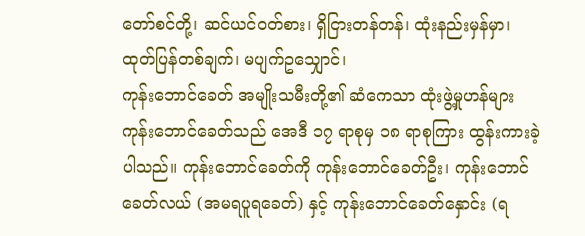တော်စင်တို့၊ ဆင်ယင်ဝတ်စား၊ ရှိငြားတန်တန်၊ ထုံးနည်းမှန်မှာ၊ ထုတ်ပြန်တစ်ချက်၊ မပျက်ဥသျှောင်၊
ကုန်းဘောင်ခေတ် အမျိုးသမီးတို့၏ ဆံကေသာ ထုံးဖွဲ့မှုဟန်များ
ကုန်းဘောင်ခေတ်သည် အေဒီ ၁၇ ရာစုမှ ၁၈ ရာစုကြား ထွန်းကားခဲ့ပါသည်။ ကုန်းဘောင်ခေတ်ကို ကုန်းဘောင်ခေတ်ဦး၊ ကုန်းဘောင်ခေတ်လယ် (အမရပူရခေတ်) နှင့် ကုန်းဘောင်ခေတ်နှောင်း (ရ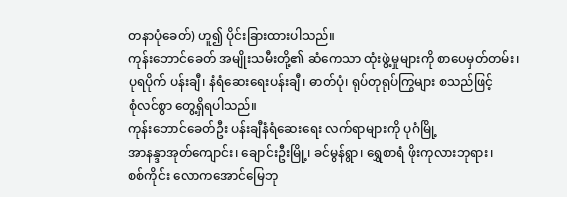တနာပုံခေတ်) ဟူ၍ ပိုင်းခြားထားပါသည်။
ကုန်းဘောင်ခေတ် အမျိုးသမီးတို့၏ ဆံကေသာ ထုံးဖွဲ့မှုများကို စာပေမှတ်တမ်း၊
ပုရပိုက် ပန်းချီ၊ နံရံဆေးရေးပန်းချီ၊ ဓာတ်ပုံ၊ ရုပ်တုရုပ်ကြွများ စသည်ဖြင့်
စုံလင်စွာ တွေ့ရှိရပါသည်။
ကုန်းဘောင်ခေတ်ဦး ပန်းချီနံရံဆေးရေး လက်ရာများကို ပုဂံမြို့
အာနန္ဒာအုတ်ကျောင်း၊ ချောင်းဦးမြို့၊ ခင်မွန်ရွာ၊ ရွှေစာရံ ဖိုးကုလားဘုရား၊
စစ်ကိုင်း လောကအောင်မြေဘု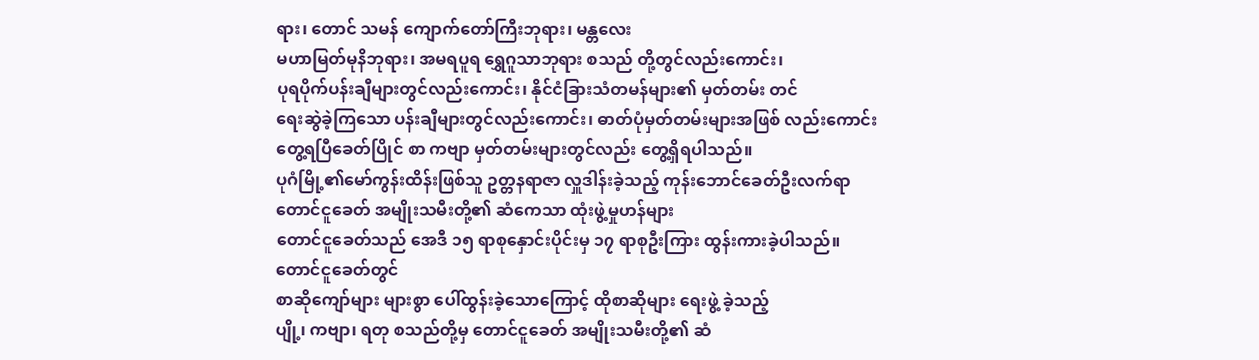ရား၊ တောင် သမန် ကျောက်တော်ကြီးဘုရား၊ မန္တလေး
မဟာမြတ်မုနိဘုရား၊ အမရပူရ ရွှေဂူသာဘုရား စသည် တို့တွင်လည်းကောင်း၊
ပုရပိုက်ပန်းချီများတွင်လည်းကောင်း၊ နိုင်ငံခြားသံတမန်များ၏ မှတ်တမ်း တင်
ရေးဆွဲခဲ့ကြသော ပန်းချီများတွင်လည်းကောင်း၊ ဓာတ်ပုံမှတ်တမ်းများအဖြစ် လည်းကောင်း
တွေ့ရပြီခေတ်ပြိုင် စာ ကဗျာ မှတ်တမ်းများတွင်လည်း တွေ့ရှိရပါသည်။
ပုဂံမြို့၏မော်ကွန်းထိန်းဖြစ်သူ ဥတ္တနရာဇာ လှူဒါန်းခဲ့သည့် ကုန်းဘောင်ခေတ်ဦးလက်ရာ
တောင်ငူခေတ် အမျိုးသမီးတို့၏ ဆံကေသာ ထုံးဖွဲ့မှုဟန်များ
တောင်ငူခေတ်သည် အေဒီ ၁၅ ရာစုနှောင်းပိုင်းမှ ၁၇ ရာစုဦးကြား ထွန်းကားခဲ့ပါသည်။
တောင်ငူခေတ်တွင်
စာဆိုကျော်များ များစွာ ပေါ်ထွန်းခဲ့သောကြောင့် ထိုစာဆိုများ ရေးဖွဲ့ ခဲ့သည့်
ပျို့၊ ကဗျာ၊ ရတု စသည်တို့မှ တောင်ငူခေတ် အမျိုးသမီးတို့၏ ဆံ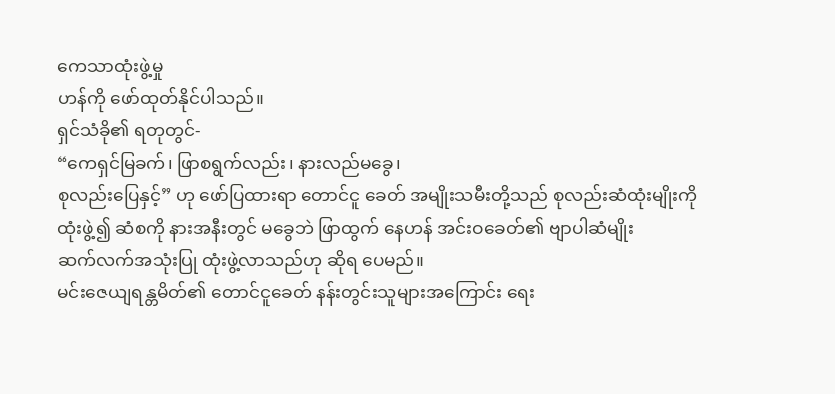ကေသာထုံးဖွဲ့မှု
ဟန်ကို ဖော်ထုတ်နိုင်ပါသည်။
ရှင်သံခို၏ ရတုတွင်-
“ကေရှင်မြခက်၊ ဖြာစရွက်လည်း၊ နားလည်မခွေ၊
စုလည်းပြေနှင့်” ဟု ဖော်ပြထားရာ တောင်ငူ ခေတ် အမျိုးသမီးတို့သည် စုလည်းဆံထုံးမျိုးကို
ထုံးဖွဲ့၍ ဆံစကို နားအနီးတွင် မခွေဘဲ ဖြာထွက် နေဟန် အင်းဝခေတ်၏ ဗျာပါဆံမျိုး
ဆက်လက်အသုံးပြု ထုံးဖွဲ့လာသည်ဟု ဆိုရ ပေမည်။
မင်းဇေယျရန္တမိတ်၏ တောင်ငူခေတ် နန်းတွင်းသူများအကြောင်း ရေး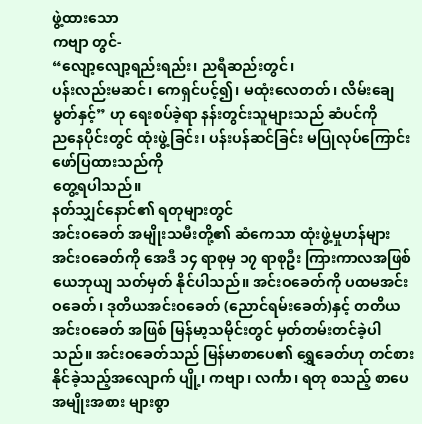ဖွဲ့ထားသော
ကဗျာ တွင်-
“လျော့လျော့ရည်းရည်း၊ ညရီဆည်းတွင်၊
ပန်းလည်းမဆင်၊ ကေရှင်ပင့်၍၊ မထုံးလေတတ်၊ လိမ်းချေမွတ်နှင့်” ဟု ရေးစပ်ခဲ့ရာ နန်းတွင်းသူများသည် ဆံပင်ကို
ညနေပိုင်းတွင် ထုံးဖွဲ့ခြင်း၊ ပန်းပန်ဆင်ခြင်း မပြုလုပ်ကြောင်း ဖော်ပြထားသည်ကို
တွေ့ရပါသည်။
နတ်သျှင်နောင်၏ ရတုများတွင်
အင်းဝခေတ် အမျိုးသမီးတို့၏ ဆံကေသာ ထုံးဖွဲ့မှုဟန်များ
အင်းဝခေတ်ကို အေဒီ ၁၄ ရာစုမှ ၁၇ ရာစုဦး ကြားကာလအဖြစ် ယေဘုယျ သတ်မှတ် နိုင်ပါသည်။ အင်းဝခေတ်ကို ပထမအင်းဝခေတ်၊ ဒုတိယအင်းဝခေတ် (ညောင်ရမ်းခေတ်)နှင့် တတိယအင်းဝခေတ် အဖြစ် မြန်မာ့သမိုင်းတွင် မှတ်တမ်းတင်ခဲ့ပါသည်။ အင်းဝခေတ်သည် မြန်မာစာပေ၏ ရွှေခေတ်ဟု တင်စားနိုင်ခဲ့သည့်အလျောက် ပျို့၊ ကဗျာ၊ လင်္ကာ၊ ရတု စသည့် စာပေအမျိုးအစား များစွာ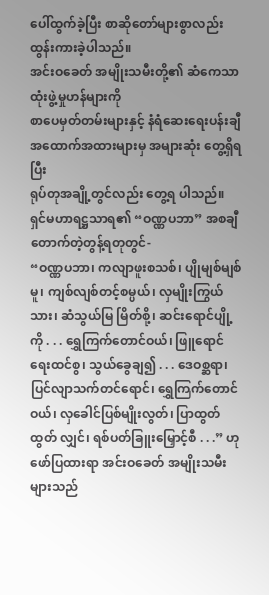ပေါ်ထွက်ခဲ့ပြီး စာဆိုတော်များစွာလည်း ထွန်းကားခဲ့ပါသည်။
အင်းဝခေတ် အမျိုးသမီးတို့၏ ဆံကေသာထုံးဖွဲ့မှုဟန်များကို
စာပေမှတ်တမ်းများနှင့် နံရံဆေးရေးပန်းချီ အထောက်အထားများမှ အများဆုံး တွေ့ရှိရပြီး
ရုပ်တုအချို့တွင်လည်း တွေ့ရ ပါသည်။
ရှင်မဟာရဋ္ဌသာရ၏ “ဝဏ္ဏပဘာ” အစချီ တောက်တဲ့တွန့်ရတုတွင်-
“ဝဏ္ဏပဘာ၊ ကလျာဖူးစသစ်၊ ပျိုမျစ်မျစ်မူ၊ ကျစ်လျစ်တင့်စမ္ပယ်၊ လှမျိုးကြွယ်သား၊ ဆံသွယ်မြ မြိတ်စို့၊ ဆင်းရောင်ပျို့ကို . . . ရွှေကြက်တောင်ဝယ်၊ ဖြူရောင်ရေးထင်စွ၊ သွယ်ခွေချ၍ . . . ဒေဝစ္ဆရာ၊ ပြင်လျာသက်တင်ရောင်၊ ရွှေကြက်တောင်ဝယ်၊ လှခေါင်ပြစ်မျိုးလွတ်၊ ပြာထွတ်ထွတ် လျှင်၊ ရစ်ပတ်ခြူးမြှောင့်စီ . . .” ဟု ဖော်ပြထားရာ အင်းဝခေတ် အမျိုးသမီးများသည်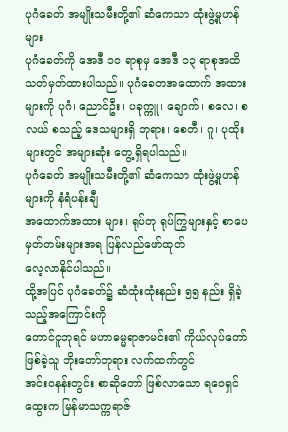ပုဂံခေတ် အမျိုးသမီးတို့၏ ဆံကေသာ ထုံးဖွဲ့မှုဟန်များ
ပုဂံခေတ်ကို အေဒီ ၁၀ ရာစုမှ အေဒီ ၁၃ ရာစုအထိ သတ်မှတ်ထားပါသည်။ ပုဂံခေတအထောက် အထားများကို ပုဂံ၊ ညောင်ဦး၊ ပခုက္ကူ၊ ချောက်၊ စလေ၊ စလယ် စသည့် ဒေသများရှိ ဘုရား၊ စေတီ၊ ဂူ၊ ပုထိုးများတွင် အများဆုံး တွေ့ရှိရပါသည်။
ပုဂံခေတ် အမျိုးသမီးတို့၏ ဆံကေသာ ထုံးဖွဲ့မှုဟန်များကို နံရံပန်းချီ
အထောက်အထား များ၊ ရုပ်တု ရုပ်ကြွများနှင့် စာပေမှတ်တမ်းများအရ ပြန်လည်ဖော်ထုတ်
လေ့လာနိုင်ပါသည်။
ထို့အပြင် ပုဂံခေတ်၌ ဆံထုံးထုံးနည်း ၅၅ နည်း ရှိခဲ့သည့်အကြောင်းကို
တောင်ငူဘုရင် မဟာဓမ္မရာဇာမင်း၏ ကိုယ်လုပ်တော်ဖြစ်ခဲ့သူ ဘိုးတော်ဘုရား လက်ထက်တွင်
အင်းဝနန်းတွင်း စာဆိုတော် ဖြစ်လာသော ရဝေရှင်ထွေးက မြန်မာသက္ကရာဇ်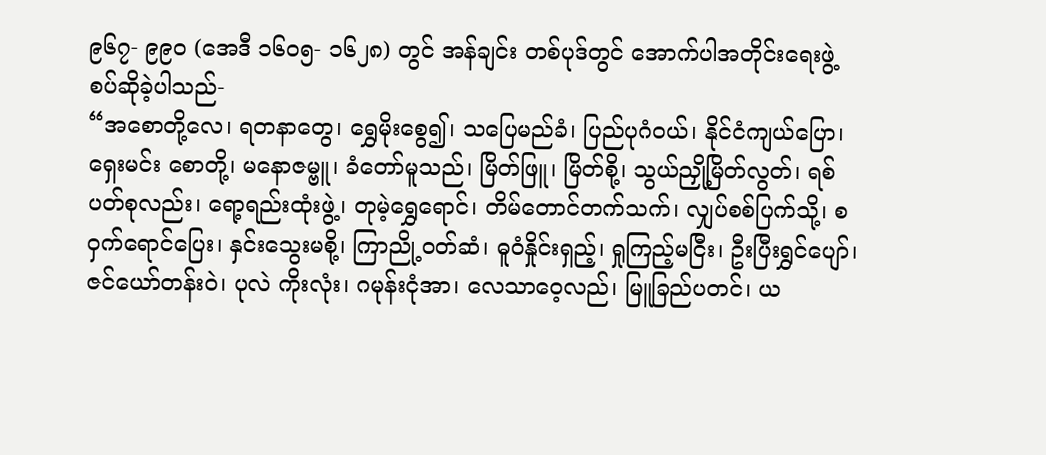၉၆၇- ၉၉၀ (အေဒီ ၁၆၀၅- ၁၆၂၈) တွင် အန်ချင်း တစ်ပုဒ်တွင် အောက်ပါအတိုင်းရေးဖွဲ့ စပ်ဆိုခဲ့ပါသည်-
“အစောတို့လေ၊ ရတနာတွေ၊ ရွှေမိုးစွေ၍၊ သပြေမည်ခံ၊ ပြည်ပုဂံဝယ်၊ နိုင်ငံကျယ်ပြော၊ ရှေးမင်း စောတို့၊ မနောဇမ္ဗူ၊ ခံတော်မူသည်၊ မြိတ်ဖြူ၊ မြိတ်စို့၊ သွယ်ညှို့မြိတ်လွတ်၊ ရစ်ပတ်စုလည်း၊ ရော့ရည်းထုံးဖွဲ့၊ တုမဲ့ရွှေရောင်၊ တိမ်တောင်တက်သက်၊ လျှပ်စစ်ပြက်သို့၊ စဝှက်ရောင်ပြေး၊ နှင်းသွေးမစို့၊ ကြာညို့ဝတ်ဆံ၊ ဓူဝံနှိုင်းရှည့်၊ ရှုကြည့်မငြီး၊ ဦးပြီးရွှင်ပျော်၊ ဇင်ယော်တန်းဝဲ၊ ပုလဲ ကိုးလုံး၊ ဂမုန်းငုံအာ၊ လေသာဝေ့လည်၊ မြူခြည်ပတင်၊ ယ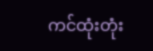ကင်ထုံးတုံး